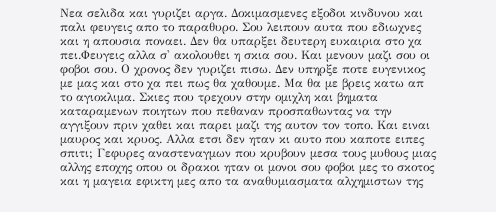Νεα σελιδα και γυριζει αργα. Δοκιμασμενες εξοδοι κινδυνου και παλι φευγεις απο το παραθυρο. Σου λειπουν αυτα που εδιωχνες και η απουσια ποναει. Δεν θα υπαρξει δευτερη ευκαιρια στο χα πει.Φευγεις αλλα σ' ακολουθει η σκια σου. Και μενουν μαζι σου οι φοβοι σου. Ο χρονος δεν γυριζει πισω. Δεν υπηρξε ποτε ευγενικος με μας και στο χα πει πως θα χαθουμε. Μα θα με βρεις κατω απ το αγιοκλιμα. Σκιες που τρεχουν στην ομιχλη και βηματα καταραμενων ποιητων που πεθαναν προσπαθωντας να την αγγιξουν πριν χαθει και παρει μαζι της αυτον τον τοπο. Και ειναι μαυρος και κρυος. Aλλα ετσι δεν ηταν κι αυτο που καποτε ειπες σπιτι; Γεφυρες αναστεναγμων που κρυβουν μεσα τους μυθους μιας αλλης εποχης οπου οι δρακοι ηταν οι μονοι σου φοβοι μες το σκοτος και η μαγεια εφικτη μες απο τα αναθυμιασματα αλχημιστων της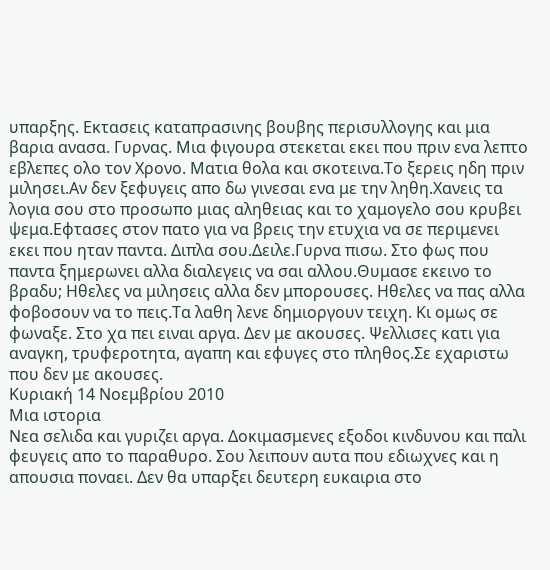υπαρξης. Εκτασεις καταπρασινης βουβης περισυλλογης και μια βαρια ανασα. Γυρνας. Μια φιγουρα στεκεται εκει που πριν ενα λεπτο εβλεπες ολο τον Χρονο. Ματια θολα και σκοτεινα.Το ξερεις ηδη πριν μιλησει.Αν δεν ξεφυγεις απο δω γινεσαι ενα με την ληθη.Χανεις τα λογια σου στο προσωπο μιας αληθειας και το χαμογελο σου κρυβει ψεμα.Εφτασες στον πατο για να βρεις την ετυχια να σε περιμενει εκει που ηταν παντα. Διπλα σου.Δειλε.Γυρνα πισω. Στο φως που παντα ξημερωνει αλλα διαλεγεις να σαι αλλου.Θυμασε εκεινο το βραδυ; Ηθελες να μιλησεις αλλα δεν μπορουσες. Ηθελες να πας αλλα φοβοσουν να το πεις.Τα λαθη λενε δημιοργουν τειχη. Κι ομως σε φωναξε. Στο χα πει ειναι αργα. Δεν με ακουσες. Ψελλισες κατι για αναγκη, τρυφεροτητα, αγαπη και εφυγες στο πληθος.Σε εχαριστω που δεν με ακουσες.
Κυριακή 14 Νοεμβρίου 2010
Μια ιστορια
Νεα σελιδα και γυριζει αργα. Δοκιμασμενες εξοδοι κινδυνου και παλι φευγεις απο το παραθυρο. Σου λειπουν αυτα που εδιωχνες και η απουσια ποναει. Δεν θα υπαρξει δευτερη ευκαιρια στο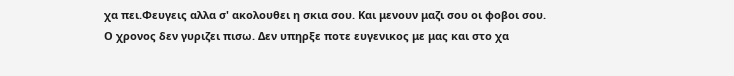χα πει.Φευγεις αλλα σ' ακολουθει η σκια σου. Και μενουν μαζι σου οι φοβοι σου. Ο χρονος δεν γυριζει πισω. Δεν υπηρξε ποτε ευγενικος με μας και στο χα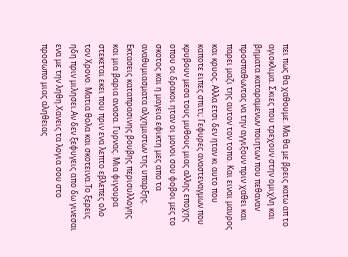πει πως θα χαθουμε. Μα θα με βρεις κατω απ το αγιοκλιμα. Σκιες που τρεχουν στην ομιχλη και βηματα καταραμενων ποιητων που πεθαναν προσπαθωντας να την αγγιξουν πριν χαθει και παρει μαζι της αυτον τον τοπο. Και ειναι μαυρος και κρυος. Aλλα ετσι δεν ηταν κι αυτο που καποτε ειπες σπιτι; Γεφυρες αναστεναγμων που κρυβουν μεσα τους μυθους μιας αλλης εποχης οπου οι δρακοι ηταν οι μονοι σου φοβοι μες το σκοτος και η μαγεια εφικτη μες απο τα αναθυμιασματα αλχημιστων της υπαρξης. Εκτασεις καταπρασινης βουβης περισυλλογης και μια βαρια ανασα. Γυρνας. Μια φιγουρα στεκεται εκει που πριν ενα λεπτο εβλεπες ολο τον Χρονο. Ματια θολα και σκοτεινα.Το ξερεις ηδη πριν μιλησει.Αν δεν ξεφυγεις απο δω γινεσαι ενα με την ληθη.Χανεις τα λογια σου στο προσωπο μιας αληθειας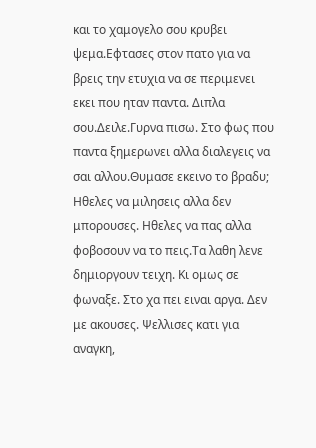και το χαμογελο σου κρυβει ψεμα.Εφτασες στον πατο για να βρεις την ετυχια να σε περιμενει εκει που ηταν παντα. Διπλα σου.Δειλε.Γυρνα πισω. Στο φως που παντα ξημερωνει αλλα διαλεγεις να σαι αλλου.Θυμασε εκεινο το βραδυ; Ηθελες να μιλησεις αλλα δεν μπορουσες. Ηθελες να πας αλλα φοβοσουν να το πεις.Τα λαθη λενε δημιοργουν τειχη. Κι ομως σε φωναξε. Στο χα πει ειναι αργα. Δεν με ακουσες. Ψελλισες κατι για αναγκη,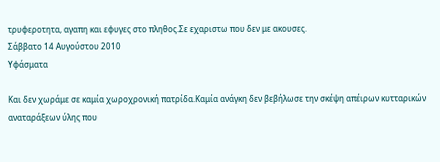τρυφεροτητα, αγαπη και εφυγες στο πληθος.Σε εχαριστω που δεν με ακουσες.
Σάββατο 14 Αυγούστου 2010
Υφάσματα

Και δεν χωράμε σε καμία χωροχρονική πατρίδα.Καμία ανάγκη δεν βεβήλωσε την σκέψη απέιρων κυτταρικών αναταράξεων ύλης που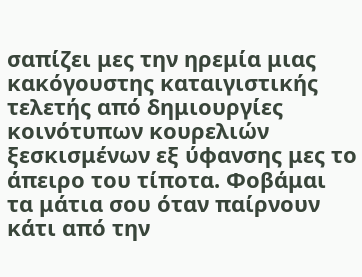σαπίζει μες την ηρεμία μιας κακόγουστης καταιγιστικής τελετής από δημιουργίες κοινότυπων κουρελιών ξεσκισμένων εξ ύφανσης μες το άπειρο του τίποτα. Φοβάμαι τα μάτια σου όταν παίρνουν κάτι από την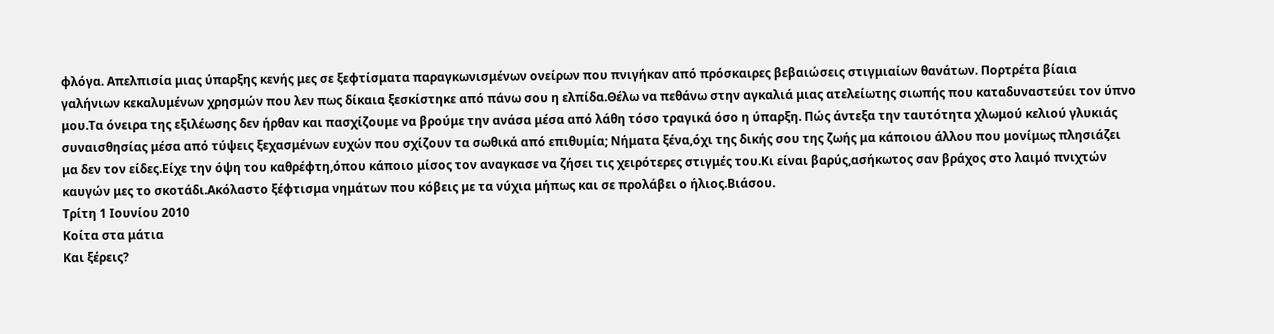φλόγα. Απελπισία μιας ύπαρξης κενής μες σε ξεφτίσματα παραγκωνισμένων ονείρων που πνιγήκαν από πρόσκαιρες βεβαιώσεις στιγμιαίων θανάτων. Πορτρέτα βίαια γαλήνιων κεκαλυμένων χρησμών που λεν πως δίκαια ξεσκίστηκε από πάνω σου η ελπίδα.Θέλω να πεθάνω στην αγκαλιά μιας ατελείωτης σιωπής που καταδυναστεύει τον ύπνο μου.Τα όνειρα της εξιλέωσης δεν ήρθαν και πασχίζουμε να βρούμε την ανάσα μέσα από λάθη τόσο τραγικά όσο η ύπαρξη. Πώς άντεξα την ταυτότητα χλωμού κελιού γλυκιάς συναισθησίας μέσα από τύψεις ξεχασμένων ευχών που σχίζουν τα σωθικά από επιθυμία; Νήματα ξένα,όχι της δικής σου της ζωής μα κάποιου άλλου που μονίμως πλησιάζει μα δεν τον είδες.Είχε την όψη του καθρέφτη,όπου κάποιο μίσος τον αναγκασε να ζήσει τις χειρότερες στιγμές του.Κι είναι βαρύς,ασήκωτος σαν βράχος στο λαιμό πνιχτών καυγών μες το σκοτάδι.Ακόλαστο ξέφτισμα νημάτων που κόβεις με τα νύχια μήπως και σε προλάβει ο ήλιος.Βιάσου.
Τρίτη 1 Ιουνίου 2010
Κοίτα στα μάτια
Και ξέρεις?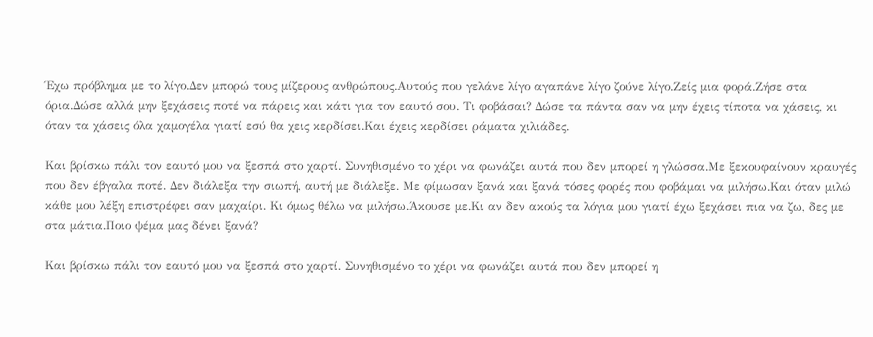Έχω πρόβλημα με το λίγο.Δεν μπορώ τους μίζερους ανθρώπους.Αυτούς που γελάνε λίγο αγαπάνε λίγο ζούνε λίγο.Ζείς μια φορά.Ζήσε στα όρια.Δώσε αλλά μην ξεχάσεις ποτέ να πάρεις και κάτι για τον εαυτό σου. Τι φοβάσαι? Δώσε τα πάντα σαν να μην έχεις τίποτα να χάσεις, κι όταν τα χάσεις όλα χαμογέλα γιατί εσύ θα χεις κερδίσει.Και έχεις κερδίσει ράματα χιλιάδες.

Και βρίσκω πάλι τον εαυτό μου να ξεσπά στο χαρτί. Συνηθισμένο το χέρι να φωνάζει αυτά που δεν μπορεί η γλώσσα.Με ξεκουφαίνουν κραυγές που δεν έβγαλα ποτέ. Δεν διάλεξα την σιωπή, αυτή με διάλεξε. Με φίμωσαν ξανά και ξανά τόσες φορές που φοβάμαι να μιλήσω.Και όταν μιλώ κάθε μου λέξη επιστρέφει σαν μαχαίρι. Κι όμως θέλω να μιλήσω.Άκουσε με.Κι αν δεν ακούς τα λόγια μου γιατί έχω ξεχάσει πια να ζω, δες με στα μάτια.Ποιο ψέμα μας δένει ξανά?

Και βρίσκω πάλι τον εαυτό μου να ξεσπά στο χαρτί. Συνηθισμένο το χέρι να φωνάζει αυτά που δεν μπορεί η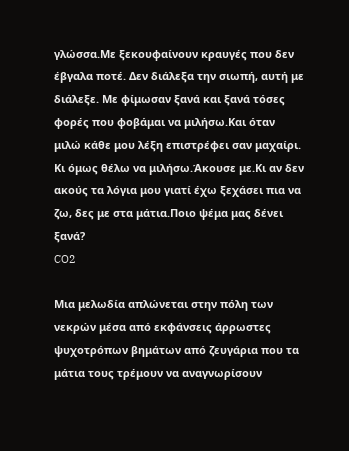γλώσσα.Με ξεκουφαίνουν κραυγές που δεν έβγαλα ποτέ. Δεν διάλεξα την σιωπή, αυτή με διάλεξε. Με φίμωσαν ξανά και ξανά τόσες φορές που φοβάμαι να μιλήσω.Και όταν μιλώ κάθε μου λέξη επιστρέφει σαν μαχαίρι. Κι όμως θέλω να μιλήσω.Άκουσε με.Κι αν δεν ακούς τα λόγια μου γιατί έχω ξεχάσει πια να ζω, δες με στα μάτια.Ποιο ψέμα μας δένει ξανά?
CO2

Μια μελωδία απλώνεται στην πόλη των νεκρών μέσα από εκφάνσεις άρρωστες ψυχοτρόπων βημάτων από ζευγάρια που τα μάτια τους τρέμουν να αναγνωρίσουν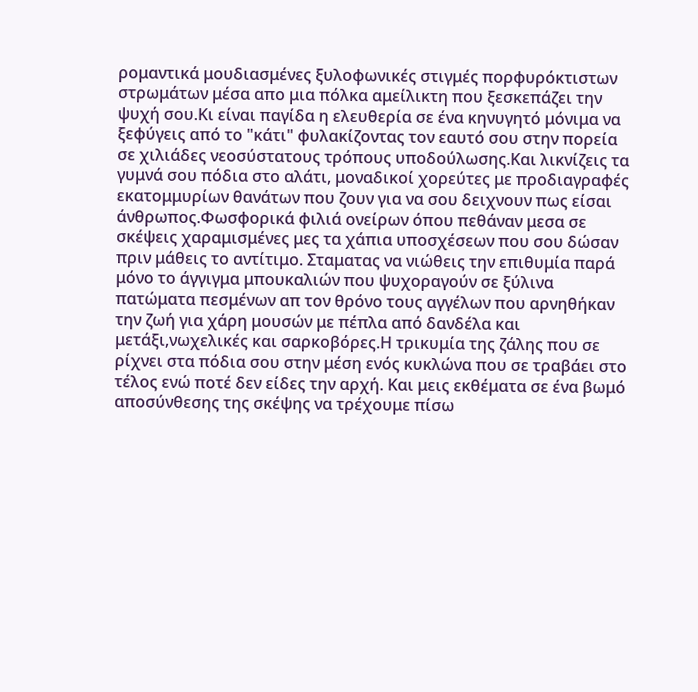ρομαντικά μουδιασμένες ξυλοφωνικές στιγμές πορφυρόκτιστων στρωμάτων μέσα απο μια πόλκα αμείλικτη που ξεσκεπάζει την ψυχή σου.Κι είναι παγίδα η ελευθερία σε ένα κηνυγητό μόνιμα να ξεφύγεις από το "κάτι" φυλακίζοντας τον εαυτό σου στην πορεία σε χιλιάδες νεοσύστατους τρόπους υποδούλωσης.Και λικνίζεις τα γυμνά σου πόδια στο αλάτι, μοναδικοί χορεύτες με προδιαγραφές εκατομμυρίων θανάτων που ζουν για να σου δειχνουν πως είσαι άνθρωπος.Φωσφορικά φιλιά ονείρων όπου πεθάναν μεσα σε σκέψεις χαραμισμένες μες τα χάπια υποσχέσεων που σου δώσαν πριν μάθεις το αντίτιμο. Σταματας να νιώθεις την επιθυμία παρά μόνο το άγγιγμα μπουκαλιών που ψυχοραγούν σε ξύλινα πατώματα πεσμένων απ τον θρόνο τους αγγέλων που αρνηθήκαν την ζωή για χάρη μουσών με πέπλα από δανδέλα και μετάξι,νωχελικές και σαρκοβόρες.Η τρικυμία της ζάλης που σε ρίχνει στα πόδια σου στην μέση ενός κυκλώνα που σε τραβάει στο τέλος ενώ ποτέ δεν είδες την αρχή. Και μεις εκθέματα σε ένα βωμό αποσύνθεσης της σκέψης να τρέχουμε πίσω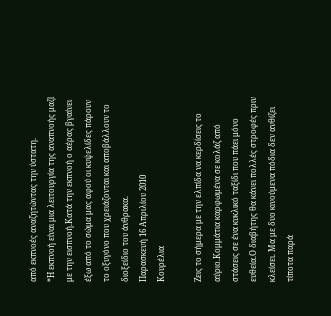από εκπνοές αναζητώντας την ύστατη.
*Η εκπνοή είναι μια λειτουργία της αναπνοής μαζί με την εισπνοή.Κατά την εκπνοή ο αέρας βγαίνει έξω από το σώμα μας αφού οι κυψελίδες πάρουν το οξυγόνο που χρειάζονται και αποβάλλουν το διοξείδιο του άνθρακα.
Παρασκευή 16 Απριλίου 2010
Κουρέλια

Ζεις το σήμερα με την ελπίδα να κερδίσεις το αύριο.Κομμάτια καρφωμένα σε κολάζ από στάσεις σε ένα κυκλικό ταξίδι που πάει μόνο ευθεία.Ο διαβήτης θα κάνει πολλές στροφές πριν κλείσει. Μα με δυο κινούμενα πόδια δεν ανθίζει τίποτα παρά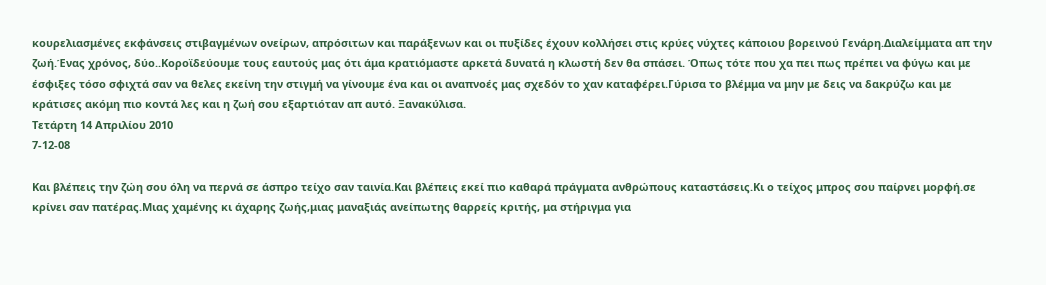κουρελιασμένες εκφάνσεις στιβαγμένων ονείρων, απρόσιτων και παράξενων και οι πυξίδες έχουν κολλήσει στις κρύες νύχτες κάποιου βορεινού Γενάρη.Διαλείμματα απ την ζωή.Ένας χρόνος, δύο..Κοροϊδεύουμε τους εαυτούς μας ότι άμα κρατιόμαστε αρκετά δυνατά η κλωστή δεν θα σπάσει. Όπως τότε που χα πει πως πρέπει να φύγω και με έσφιξες τόσο σφιχτά σαν να θελες εκείνη την στιγμή να γίνουμε ένα και οι αναπνοές μας σχεδόν το χαν καταφέρει.Γύρισα το βλέμμα να μην με δεις να δακρύζω και με κράτισες ακόμη πιο κοντά λες και η ζωή σου εξαρτιόταν απ αυτό. Ξανακύλισα.
Τετάρτη 14 Απριλίου 2010
7-12-08

Και βλέπεις την ζώη σου όλη να περνά σε άσπρο τείχο σαν ταινία.Και βλέπεις εκεί πιο καθαρά πράγματα ανθρώπους καταστάσεις.Κι ο τείχος μπρος σου παίρνει μορφή.σε κρίνει σαν πατέρας.Μιας χαμένης κι άχαρης ζωής,μιας μαναξιάς ανείπωτης θαρρείς κριτής, μα στήριγμα για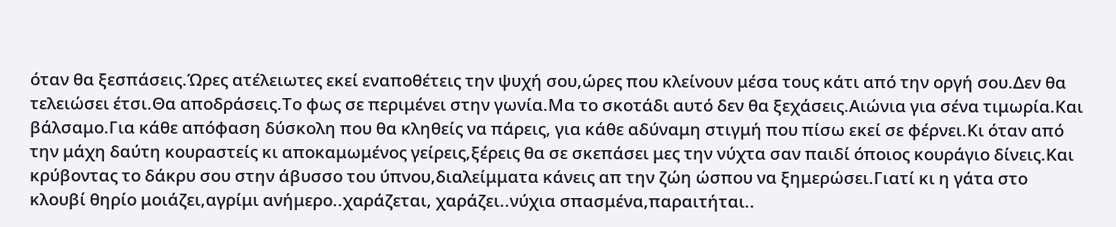όταν θα ξεσπάσεις.Ώρες ατέλειωτες εκεί εναποθέτεις την ψυχή σου,ώρες που κλείνουν μέσα τους κάτι από την οργή σου.Δεν θα τελειώσει έτσι.Θα αποδράσεις.Το φως σε περιμένει στην γωνία.Μα το σκοτάδι αυτό δεν θα ξεχάσεις.Αιώνια για σένα τιμωρία.Και βάλσαμο.Για κάθε απόφαση δύσκολη που θα κληθείς να πάρεις, για κάθε αδύναμη στιγμή που πίσω εκεί σε φέρνει.Κι όταν από την μάχη δαύτη κουραστείς κι αποκαμωμένος γείρεις,ξέρεις θα σε σκεπάσει μες την νύχτα σαν παιδί όποιος κουράγιο δίνεις.Και κρύβοντας το δάκρυ σου στην άβυσσο του ύπνου,διαλείμματα κάνεις απ την ζώη ώσπου να ξημερώσει.Γιατί κι η γάτα στο κλουβί θηρίο μοιάζει,αγρίμι ανήμερο..χαράζεται, χαράζει..νύχια σπασμένα,παραιτήται..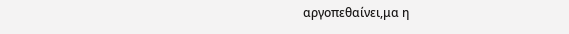αργοπεθαίνει,μα η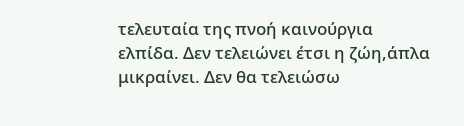τελευταία της πνοή καινούργια ελπίδα. Δεν τελειώνει έτσι η ζώη,άπλα μικραίνει. Δεν θα τελειώσω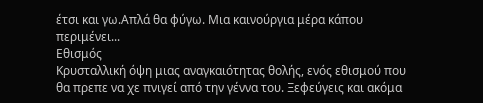έτσι και γω.Απλά θα φύγω. Μια καινούργια μέρα κάπου περιμένει...
Εθισμός
Κρυσταλλική όψη μιας αναγκαιότητας θολής, ενός εθισμού που θα πρεπε να χε πνιγεί από την γέννα του. Ξεφεύγεις και ακόμα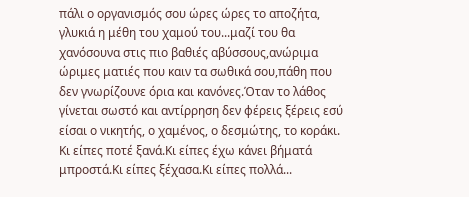πάλι ο οργανισμός σου ώρες ώρες το αποζήτα, γλυκιά η μέθη του χαμού του...μαζί του θα χανόσουνα στις πιο βαθιές αβύσσους,ανώριμα ώριμες ματιές που καιν τα σωθικά σου,πάθη που δεν γνωρίζουνε όρια και κανόνες.Όταν το λάθος γίνεται σωστό και αντίρρηση δεν φέρεις ξέρεις εσύ είσαι ο νικητής, ο χαμένος, ο δεσμώτης, το κοράκι.
Κι είπες ποτέ ξανά.Κι είπες έχω κάνει βήματά μπροστά.Κι είπες ξέχασα.Κι είπες πολλά...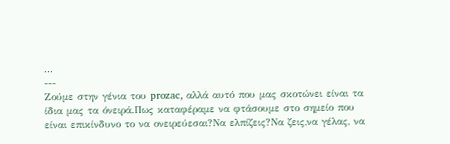...
---
Ζούμε στην γένια του prozac, αλλά αυτό που μας σκοτώνει είναι τα ίδια μας τα όνειρά.Πως καταφέραμε να φτάσουμε στο σημείο που είναι επικίνδυνο το να ονειρεύεσαι?Να ελπίζεις?Να ζεις,να γέλας, να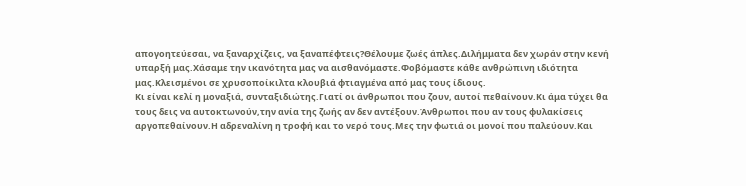απογοητεύεσαι, να ξαναρχίζεις, να ξαναπέφτεις?Θέλουμε ζωές άπλες.Διλήμματα δεν χωράν στην κενή υπαρξή μας.Χάσαμε την ικανότητα μας να αισθανόμαστε.Φοβόμαστε κάθε ανθρώπινη ιδιότητα μας.Κλεισμένοι σε χρυσοποίκιλτα κλουβιά φτιαγμένα από μας τους ίδιους.
Κι είναι κελί η μοναξιά, συνταξιδιώτης.Γιατί οι άνθρωποι που ζουν, αυτοί πεθαίνουν.Κι άμα τύχει θα τους δεις να αυτοκτωνούν,την ανία της ζωής αν δεν αντέξουν.Άνθρωποι που αν τους φυλακίσεις αργοπεθαίνουν.Η αδρεναλίνη η τροφή και το νερό τους.Μες την φωτιά οι μονοί που παλεύουν.Και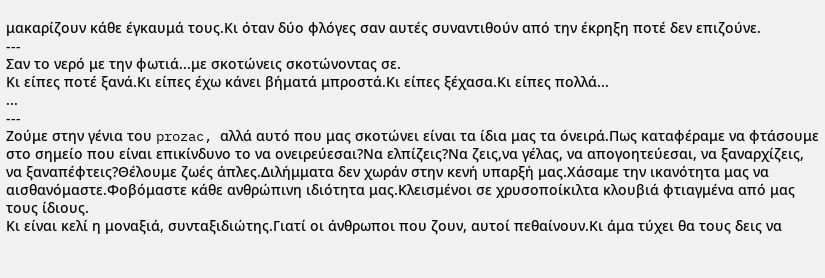μακαρίζουν κάθε έγκαυμά τους.Κι όταν δύο φλόγες σαν αυτές συναντιθούν από την έκρηξη ποτέ δεν επιζούνε.
---
Σαν το νερό με την φωτιά...με σκοτώνεις σκοτώνοντας σε.
Κι είπες ποτέ ξανά.Κι είπες έχω κάνει βήματά μπροστά.Κι είπες ξέχασα.Κι είπες πολλά...
...
---
Ζούμε στην γένια του prozac, αλλά αυτό που μας σκοτώνει είναι τα ίδια μας τα όνειρά.Πως καταφέραμε να φτάσουμε στο σημείο που είναι επικίνδυνο το να ονειρεύεσαι?Να ελπίζεις?Να ζεις,να γέλας, να απογοητεύεσαι, να ξαναρχίζεις, να ξαναπέφτεις?Θέλουμε ζωές άπλες.Διλήμματα δεν χωράν στην κενή υπαρξή μας.Χάσαμε την ικανότητα μας να αισθανόμαστε.Φοβόμαστε κάθε ανθρώπινη ιδιότητα μας.Κλεισμένοι σε χρυσοποίκιλτα κλουβιά φτιαγμένα από μας τους ίδιους.
Κι είναι κελί η μοναξιά, συνταξιδιώτης.Γιατί οι άνθρωποι που ζουν, αυτοί πεθαίνουν.Κι άμα τύχει θα τους δεις να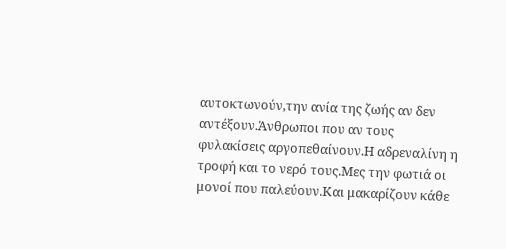αυτοκτωνούν,την ανία της ζωής αν δεν αντέξουν.Άνθρωποι που αν τους φυλακίσεις αργοπεθαίνουν.Η αδρεναλίνη η τροφή και το νερό τους.Μες την φωτιά οι μονοί που παλεύουν.Και μακαρίζουν κάθε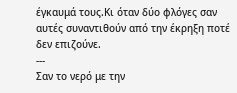έγκαυμά τους.Κι όταν δύο φλόγες σαν αυτές συναντιθούν από την έκρηξη ποτέ δεν επιζούνε.
---
Σαν το νερό με την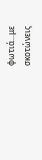φωτιά...με σκοτώνεις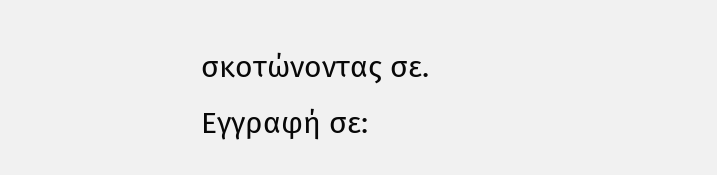σκοτώνοντας σε.
Εγγραφή σε: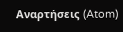Αναρτήσεις (Atom)